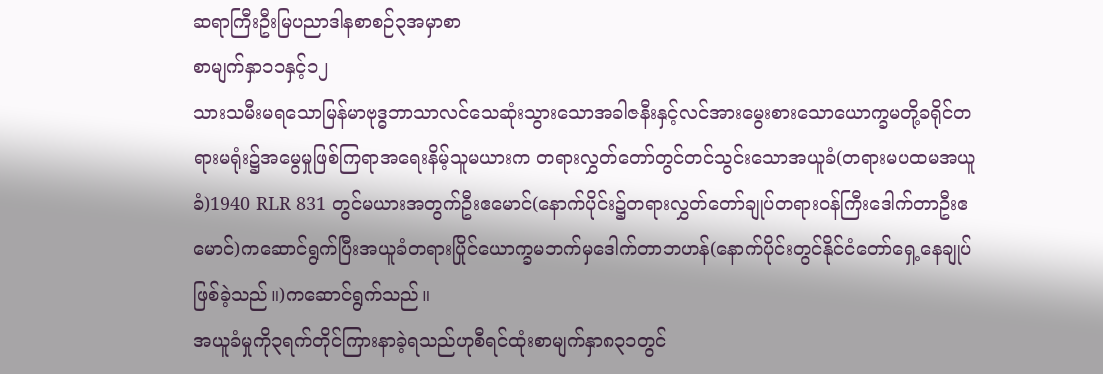ဆရာကြီးဦးမြပညာဒါနစာစဉ်၃အမှာစာ
စာမျက်နှာ၁၁နှင့်၁၂
သားသမီးမရသောမြန်မာဗုဒ္ဓဘာသာလင်သေဆုံးသွားသောအခါဇနီးနှင့်လင်အားမွေးစားသောယောက္ခမတို့ခရိုင်တရားမရုံး၌အမွေမှုဖြစ်ကြရာအရေးနိမ့်သူမယားက တရားလွှတ်တော်တွင်တင်သွင်းသောအယူခံ(တရားမပထမအယူခံ)1940 RLR 831 တွင်မယားအတွက်ဦးဧမောင်(နောက်ပိုင်း၌တရားလွှတ်တော်ချုပ်တရားဝန်ကြီးဒေါက်တာဦးဧမောင်)ကဆောင်ရွက်ပြီးအယူခံတရားပြိုင်ယောက္ခမဘက်မှဒေါက်တာဘဟန်(နောက်ပိုင်းတွင်နိုင်ငံတော်ရှေ့နေချုပ်ဖြစ်ခဲ့သည်။)ကဆောင်ရွက်သည်။
အယူခံမှုကို၃ရက်တိုင်ကြားနာခဲ့ရသည်ဟုစီရင်ထုံးစာမျက်နှာ၈၃၁တွင်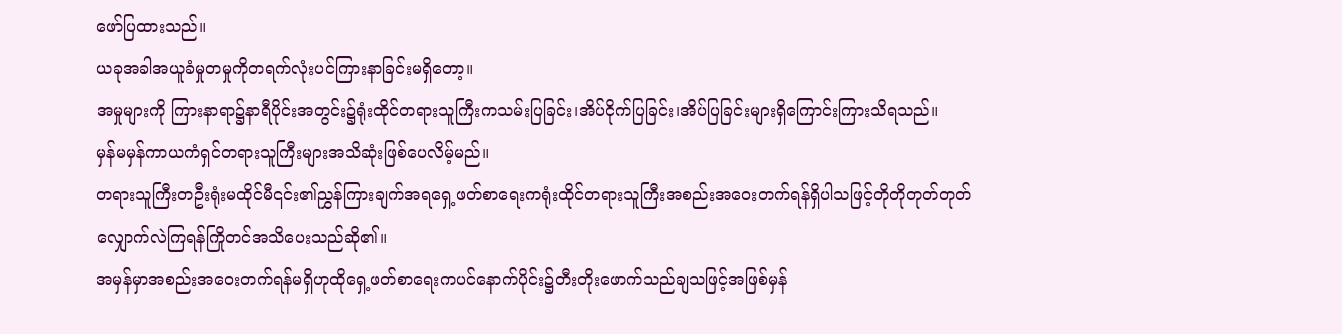ဖော်ပြထားသည်။
ယခုအခါအယူခံမှုတမှုကိုတရက်လုံးပင်ကြားနာခြင်းမရှိတော့။
အမှုများကို ကြားနာရာ၌နာရီပိုင်းအတွင်း၌ရုံးထိုင်တရားသူကြီးကသမ်းပြခြင်း၊အိပ်ငိုက်ပြခြင်း၊အိပ်ပြခြင်းများရှိကြောင်းကြားသိရသည်။
မှန်မမှန်ကာယကံရှင်တရားသူကြီးများအသိဆုံးဖြစ်ပေလိမ့်မည်။
တရားသူကြီးတဦးရုံးမထိုင်မီ၎င်း၏ညွှန်ကြားချက်အရရှေ့ဖတ်စာရေးကရုံးထိုင်တရားသူကြီးအစည်းအဝေးတက်ရန်ရှိပါသဖြင့်တိုတိုတုတ်တုတ်လျှောက်လဲကြရန်ကြိုတင်အသိပေးသည်ဆို၏။
အမှန်မှာအစည်းအဝေးတက်ရန်မရှိဟုထိုရှေ့ဖတ်စာရေးကပင်နောက်ပိုင်း၌တီးတိုးဖောက်သည်ချသဖြင့်အဖြစ်မှန်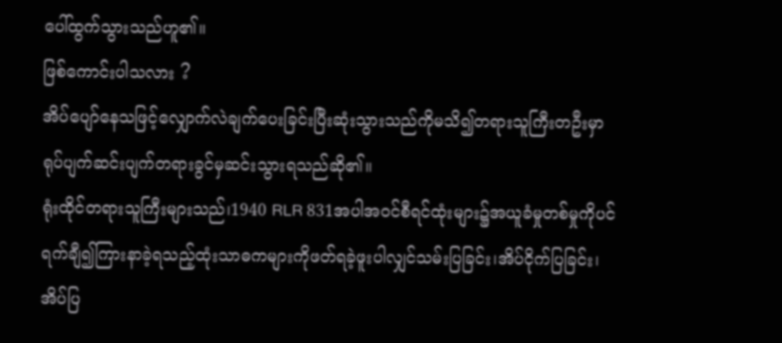ပေါ်ထွက်သွားသည်ဟူ၏။
ဖြစ်ကောင်းပါသလား ?
အိပ်ပျော်နေသဖြင့်လျှောက်လဲချက်ပေးခြင်းပြီးဆုံးသွားသည်ကိုမသိ၍တရားသူကြီးတဦးမှာရုပ်ပျက်ဆင်းပျက်တရားခွင်မှဆင်းသွားရသည်ဆို၏။
ရုံးထိုင်တရားသူကြီးများသည်၊1940 RLR 831အပါအဝင်စီရင်ထုံးများ၌အယူခံမှုတစ်မှုကိုပင်ရက်ချီ၍ကြားနာခဲ့ရသည့်ထုံးသာဓကများကိုဖတ်ရခဲ့ဖူးပါလျှင်သမ်းပြခြင်း၊အိပ်ငိုက်ပြခြင်း၊အိပ်ပြ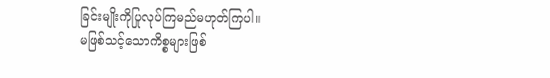ခြင်းမျိုးကိုပြုလုပ်ကြမည်မဟုတ်ကြပါ။
မဖြစ်သင့်သောကိစ္စများဖြစ်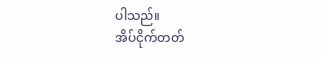ပါသည်။
အိပ်ငိုက်တတ်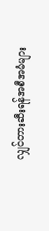လျှင်တားဆီးရန်အစီအမံများ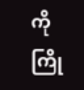ကိုကြို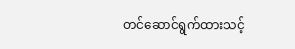တင်ဆောင်ရွက်ထားသင့်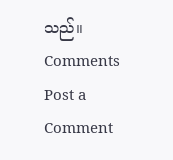သည်။
Comments
Post a Comment